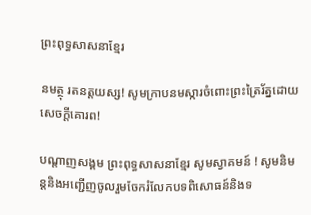ព្រះពុទ្ធសាសនាខ្មែរ

នមត្ថុ រតនត្តយស្ស! សូមក្រាបនមស្ការចំពោះព្រះត្រៃរ័ត្នដោយសេចក្តីគោរព!

បណ្តាញសង្គម ព្រះពុទ្ធសាសនាខ្មែរ សូមស្វាគមន៍ ! សូមនិមន្តនិងអញ្ជើញចូលរួមចែករំលែកបទពិសោធន៍និងទ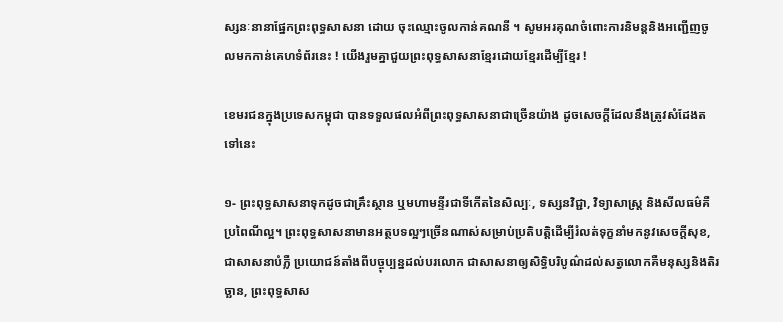ស្សនៈនានាផ្នែកព្រះពុទ្ធសាសនា ដោយ ចុះឈ្មោះចូលកាន់គណនី ។ សូមអរគុណចំពោះការនិមន្តនិងអញ្ជើញចូលមកកាន់គេហទំព័រនេះ ! យើងរួមគ្នាជួយព្រះពុទ្ធសាសនាខ្មែរដោយខ្មែរដើម្បីខ្មែរ !

ខេមរជនក្នុងប្រទេសកម្ពុជា បានទទួលផលអំពីព្រះពុទ្ធសាសនាជាច្រើនយ៉ាង ដូចសេចក្តីដែលនឹងត្រូវសំដែងតទៅនេះ

១- ព្រះពុទ្ធសាសនាទុកដូចជាគ្រឹះស្ថាន ឬមហាមន្ទីរជាទីកើតនៃសិល្បៈ, ទស្សនវិជ្ជា, វិទ្យាសាស្ត្រ និងសីលធម៌គឺប្រពៃណីល្អ។ ព្រះពុទ្ធសាសនាមានអត្ថបទល្អៗច្រើនណាស់សម្រាប់ប្រតិបត្តិដើម្បីរំលត់ទុក្ខនាំមកនូវសេចក្តីសុខ, ជាសាសនាបំភ្លឺ ប្រយោជន៍តាំងពីបច្ចុប្បន្នដល់បរលោក ជាសាសនាឲ្យសិទ្ធិបរិបូណ៌ដល់សត្វលោកគឺមនុស្សនិងតិរច្ឆាន, ព្រះពុទ្ធសាស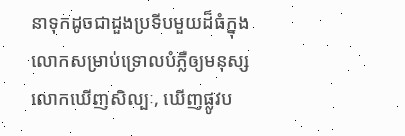នាទុកដូចជាដួងប្រទីបមួយដ៏ធំក្នុងលោកសម្រាប់ទ្រោលបំភ្លឺឲ្យមនុស្សលោកឃើញសិល្បៈ, ឃើញផ្លូវប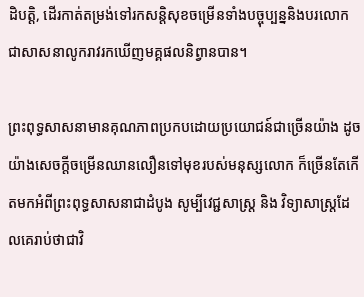ដិបត្តិ, ដើរកាត់តម្រង់ទៅរកសន្តិសុខចម្រើនទាំងបច្ចុប្បន្ននិងបរលោក ជាសាសនាលូករាវរកឃើញមគ្គផលនិព្វានបាន។

ព្រះពុទ្ធសាសនាមានគុណភាពប្រកបដោយប្រយោជន៍ជាច្រើនយ៉ាង ដូចយ៉ាងសេចក្តីចម្រើនឈានលឿនទៅមុខរបស់មនុស្សលោក ក៏ច្រើនតែកើតមកអំពីព្រះពុទ្ធសាសនាជាដំបូង សូម្បីវេជ្ជសាស្ត្រ និង វិទ្យាសាស្ត្រដែលគេរាប់ថាជាវិ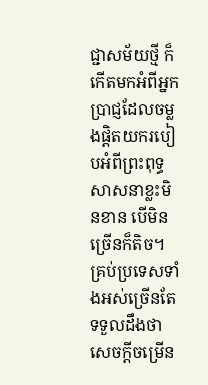ជ្ជាសម័យថ្មី ក៏កើតមកអំពីអ្នកប្រាជ្ញដែលចម្លងផ្តិតយករបៀបអំពីព្រះពុទ្ធសាសនាខ្លះមិនខាន បើមិនច្រើនក៏តិច។ គ្រប់ប្រទេសទាំងអស់ច្រើនតែទទួលដឹងថា សេចក្តីចម្រើន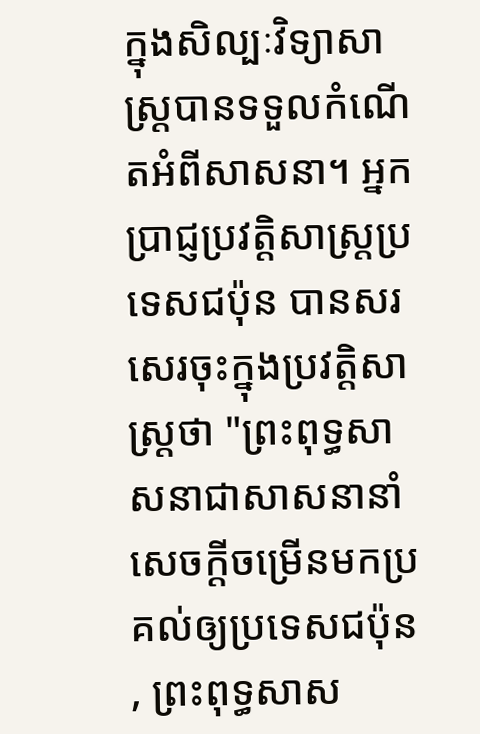ក្នុងសិល្បៈវិទ្យាសាស្ត្របានទទួលកំណើតអំពីសាសនា។ អ្នកប្រាជ្ញប្រវត្តិសាស្ត្រប្រទេសជប៉ុន បានសរសេរចុះក្នុងប្រវត្តិសាស្ត្រថា "ព្រះពុទ្ធសាសនាជាសាសនានាំសេចក្តីចម្រើនមកប្រគល់ឲ្យប្រទេសជប៉ុន, ព្រះពុទ្ធសាស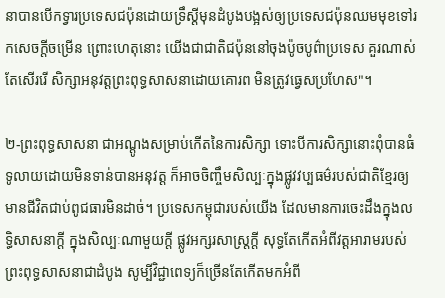នាបានបើកទ្វារប្រទេសជប៉ុនដោយទ្រឹស្តីមុនដំបូងបង្អស់ឲ្យប្រទេសជប៉ុនឈមមុខទៅរកសេចក្តីចម្រើន ព្រោះហេតុនោះ យើងជាជាតិជប៉ុននៅចុងប៉ូចបូព៌ាប្រទេស គួរណាស់តែសើររើ សិក្សាអនុវត្តព្រះពុទ្ធសាសនាដោយគោរព មិនត្រូវធ្វេសប្រហែស"។

២-ព្រះពុទ្ធសាសនា ជាអណ្តូងសម្រាប់កើតនៃការសិក្សា ទោះបីការសិក្សានោះពុំបានធំទូលាយដោយមិនទាន់បានអនុវត្ត ក៏អាចចិញ្ចឹមសិល្បៈក្នុងផ្លូវវប្បធម៌របស់ជាតិខ្មែរឲ្យមានជីវិតជាប់ពូជធារមិនដាច់។ ប្រទេសកម្ពុជារបស់យើង ដែលមានការចេះដឹងក្នុងលទ្ធិសាសនាក្តី ក្នុងសិល្បៈណាមួយក្តី ផ្លូវអក្សរសាស្ត្រក្តី សុទ្ធតែកើតអំពីវត្តអារាមរបស់ព្រះពុទ្ធសាសនាជាដំបូង សូម្បីវិជ្ជាពេទ្យក៏ច្រើនតែកើតមកអំពី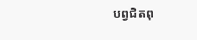បព្វជិតពុ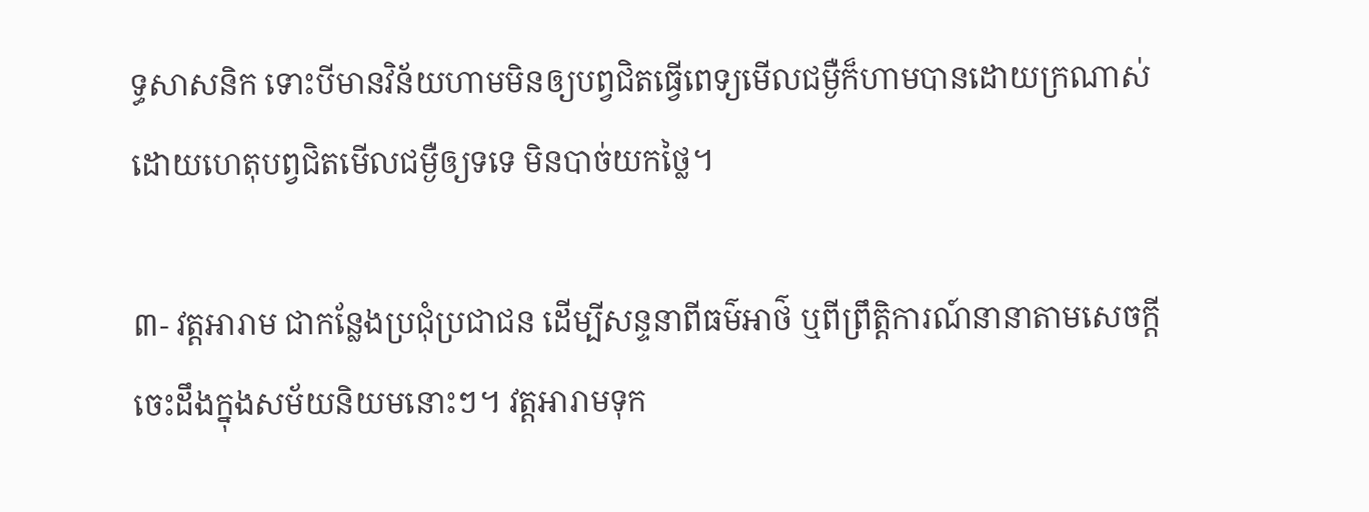ទ្ធសាសនិក ទោះបីមានវិន័យហាមមិនឲ្យបព្វជិតធ្វើពេទ្យមើលជម្ងឺក៏ហាមបានដោយក្រណាស់ ដោយហេតុបព្វជិតមើលជម្ងឺឲ្យទទេ មិនបាច់យកថ្លៃ។

៣- វត្តអារាម ជាកន្លែងប្រជុំប្រជាជន ដើម្បីសន្ទនាពីធម៌អាថ៌ ឬពីព្រឹត្តិការណ៍នានាតាមសេចក្តីចេះដឹងក្នុងសម័យនិយមនោះៗ។ វត្តអារាមទុក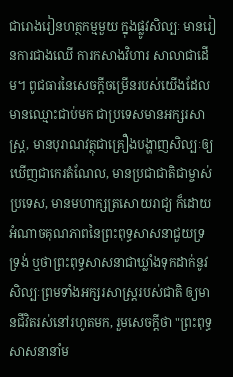ជារោងរៀនហត្ថកម្មមួយ ក្នុងផ្លូវសិល្បៈ មានរៀនការជាងឈើ ការកសាងវិហារ សាលាជាដើម។ ពូជធារនៃសេចក្តីចម្រើនរបស់យើងដែលមានឈ្មោះជាប់មក ជាប្រទេសមានអក្សរសាស្ត្រ, មានបុរាណវត្ថុជាគ្រឿងបង្ហាញសិល្បៈឲ្យឃើញជាកេរតំណែល, មានប្រជាជាតិជាម្ចាស់ប្រទេស, មានមហាក្សត្រសោយរាជ្យ ក៏ដោយអំណាចគុណភាពនៃព្រះពុទ្ធសាសនាជួយទ្រទ្រង់ ឬថាព្រះពុទ្ធសាសនាជាឃ្លាំងទុកដាក់នូវសិល្បៈព្រមទាំងអក្សរសាស្ត្ររបស់ជាតិ ឲ្យមានជីវិតរស់នៅរហូតមក, រួមសេចក្តីថា "ព្រះពុទ្ធសាសនានាំម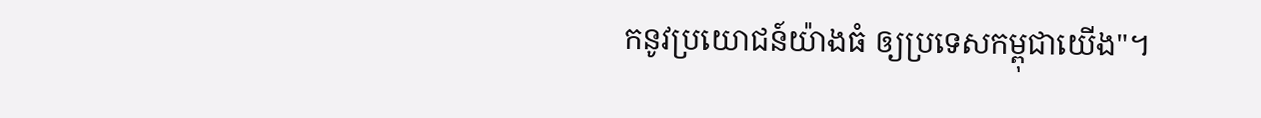កនូវប្រយោជន៍យ៉ាងធំ ឲ្យប្រទេសកម្ពុជាយើង"។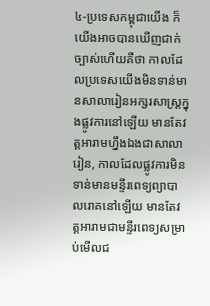៤-ប្រទេសកម្ពុជាយើង ក៏យើងអាចបានឃើញជាក់ច្បាស់ហើយគឺថា កាលដែលប្រទេសយើងមិនទាន់មានសាលារៀនអក្សរសាស្ត្រក្នុងផ្លូវការនៅឡើយ មានតែវត្តអារាមហ្នឹងឯងជាសាលារៀន, កាលដែលផ្លូវការមិនទាន់មានមន្ទីរពេទ្យព្យាបាលរោគនៅឡើយ មានតែវត្តអារាមជាមន្ទីរពេទ្យសម្រាប់មើលជ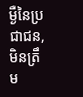ម្ងឺនៃប្រជាជន, មិនត្រឹម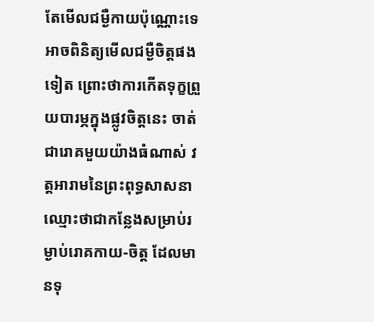តែមើលជម្ងឺកាយប៉ុណ្ណោះទេ អាចពិនិត្យមើលជម្ងឺចិត្តផងទៀត ព្រោះថាការកើតទុក្ខព្រួយបារម្ភក្នុងផ្លូវចិត្តនេះ ចាត់ជារោគមួយយ៉ាងធំណាស់ វត្តអារាមនៃព្រះពុទ្ធសាសនាឈ្មោះថាជាកន្លែងសម្រាប់រម្ងាប់រោគកាយ-ចិត្ត ដែលមានទុ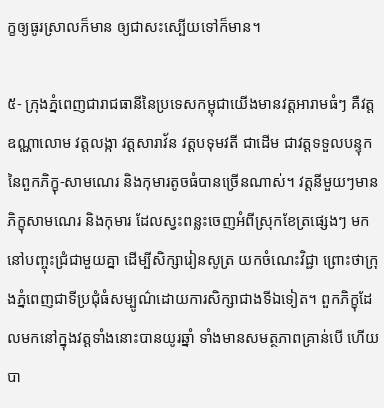ក្ខឲ្យធូរស្រាលក៏មាន ឲ្យជាសះស្បើយទៅក៏មាន។

៥- ក្រុងភ្នំពេញជារាជធានីនៃប្រទេសកម្ពុជាយើងមានវត្តអារាមធំៗ គឺវត្តឧណ្ណាលោម វត្តលង្កា វត្តសារាវ័ន វត្តបទុមវតី ជាដើម ជាវត្តទទួលបន្ទុកនៃពួកភិក្ខុ-សាមណេរ និងកុមារតូចធំបានច្រើនណាស់។ វត្តនីមួយៗមានភិក្ខុសាមណេរ និងកុមារ ដែលស្វះពន្លះចេញអំពីស្រុកខែត្រផ្សេងៗ មកនៅបញ្ចុះជ្រំជាមួយគ្នា ដើម្បីសិក្សារៀនសូត្រ យកចំណេះវិជ្ជា ព្រោះថាក្រុងភ្នំពេញជាទីប្រជុំធំសម្បូណ៌ដោយការសិក្សាជាងទីឯទៀត។ ពួកភិក្ខុដែលមកនៅក្នុងវត្តទាំងនោះបានយូរឆ្នាំ ទាំងមានសមត្ថភាពគ្រាន់បើ ហើយបា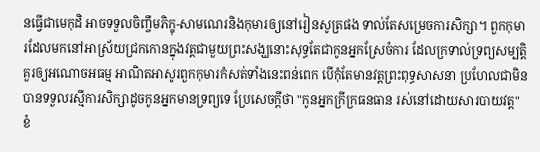នធ្វើជាមេកុដិ អាចទទួលចិញ្ចឹមភិក្ខុ-សាមណេរនិងកុមារឲ្យនៅរៀនសូត្រផង ទាល់តែសម្រេចការសិក្សា។ ពួកកុមារដែលមកនៅអាស្រ័យជ្រកកោនក្នុងវត្តជាមួយព្រះសង្ឃនោះសុទ្ធតែជាកូនអ្នកស្រែចំការ ដែលក្រទាល់ទ្រព្យសម្បត្តិ គួរឲ្យអណោចអធម្ម អាណិតអាសូរពួកកុមារកំសត់ទាំងនេះពន់ពេក បើកុំតែមានវត្តព្រះពុទ្ធសាសនា ប្រហែលជាមិនបានទទួលរស្មីការសិក្សាដូចកូនអ្នកមានទ្រព្យទេ ប្រែសេចក្តីថា "កូនអ្នកក្រីក្រធនធាន រស់នៅដោយសារបាយវត្ត" ខំ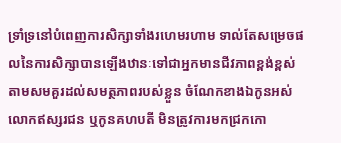ទ្រាំទ្រនៅបំពេញការសិក្សាទាំងរហេមរហាម ទាល់តែសម្រេចផលនៃការសិក្សាបានឡើងឋានៈទៅជាអ្នកមានជីវភាពខ្ពង់ខ្ពស់តាមសមគួរដល់សមត្ថភាពរបស់ខ្លួន ចំណែកខាងឯកូនអស់លោកឥស្សរជន ឬកូនគហបតី មិនត្រូវការមកជ្រកកោ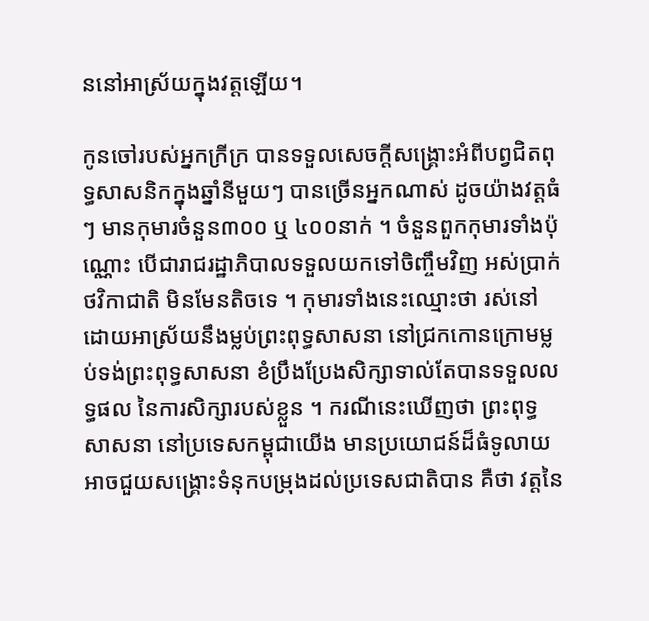ននៅអាស្រ័យក្នុងវត្តឡើយ។

កូនចៅរបស់អ្នកក្រីក្រ បានទទួលសេចក្តីសង្គ្រោះអំពីបព្វជិតពុទ្ធសាសនិកក្នុងឆ្នាំនីមួយៗ បានច្រើនអ្នកណាស់ ដូចយ៉ាងវត្តធំៗ មានកុមារចំនួន៣០០ ឬ ៤០០នាក់ ។ ចំនួនពួកកុមារទាំងប៉ុណ្ណោះ បើជារាជរដ្ឋាភិបាលទទួលយកទៅចិញ្ចឹមវិញ អស់ប្រាក់ថវិកាជាតិ មិនមែនតិចទេ ។ កុមារទាំងនេះឈ្មោះថា រស់នៅដោយអាស្រ័យនឹងម្លប់ព្រះពុទ្ធសាសនា នៅជ្រកកោនក្រោមម្លប់ទង់ព្រះពុទ្ធសាសនា ខំប្រឹងប្រែងសិក្សាទាល់តែបានទទួលលទ្ធផល នៃការសិក្សារបស់ខ្លួន ។ ករណីនេះឃើញថា ព្រះពុទ្ធសាសនា នៅប្រទេសកម្ពុជាយើង មានប្រយោជន៍ដ៏ធំទូលាយ អាចជួយសង្គ្រោះទំនុកបម្រុងដល់ប្រទេសជាតិបាន គឺថា វត្តនៃ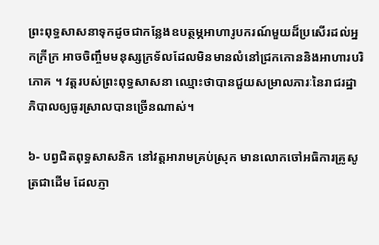ព្រះពុទ្ធសាសនាទុកដូចជាកន្លែងឧបត្ថម្ភអាហារូបករណ៍មួយដ៏ប្រសើរដល់អ្នកក្រីក្រ អាចចិញ្ចឹមមនុស្សក្រទ័លដែលមិនមានលំនៅជ្រកកោននិងអាហារបរិភោគ ។ វត្តរបស់ព្រះពុទ្ធសាសនា ឈ្មោះថាបានជួយសម្រាលភារៈនៃរាជរដ្ឋាភិបាលឲ្យធូរស្រាលបានច្រើនណាស់។

៦- បព្វជិតពុទ្ធសាសនិក នៅវត្តអារាមគ្រប់ស្រុក មានលោកចៅអធិការគ្រូសូត្រជាដើម ដែលភ្ញា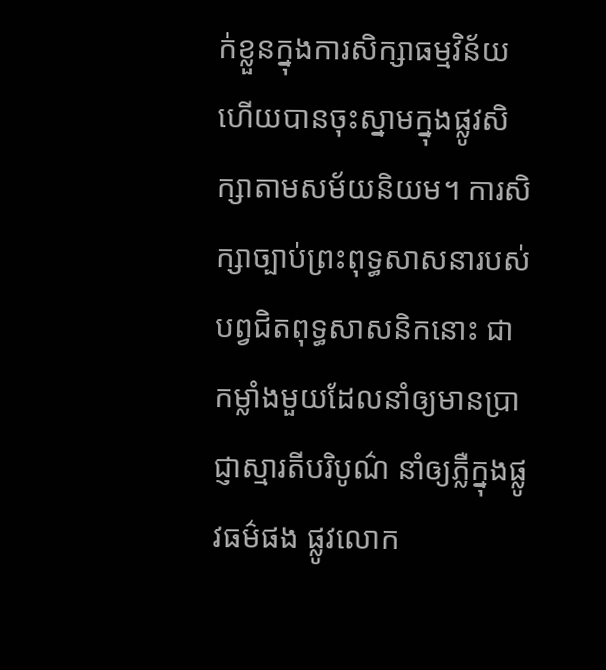ក់ខ្លួនក្នុងការសិក្សាធម្មវិន័យ ហើយបានចុះស្នាមក្នុងផ្លូវសិក្សាតាមសម័យនិយម។ ការសិក្សាច្បាប់ព្រះពុទ្ធសាសនារបស់បព្វជិតពុទ្ធសាសនិកនោះ ជាកម្លាំងមួយដែលនាំឲ្យមានប្រាជ្ញាស្មារតីបរិបូណ៌ នាំឲ្យភ្លឺក្នុងផ្លូវធម៌ផង ផ្លូវលោក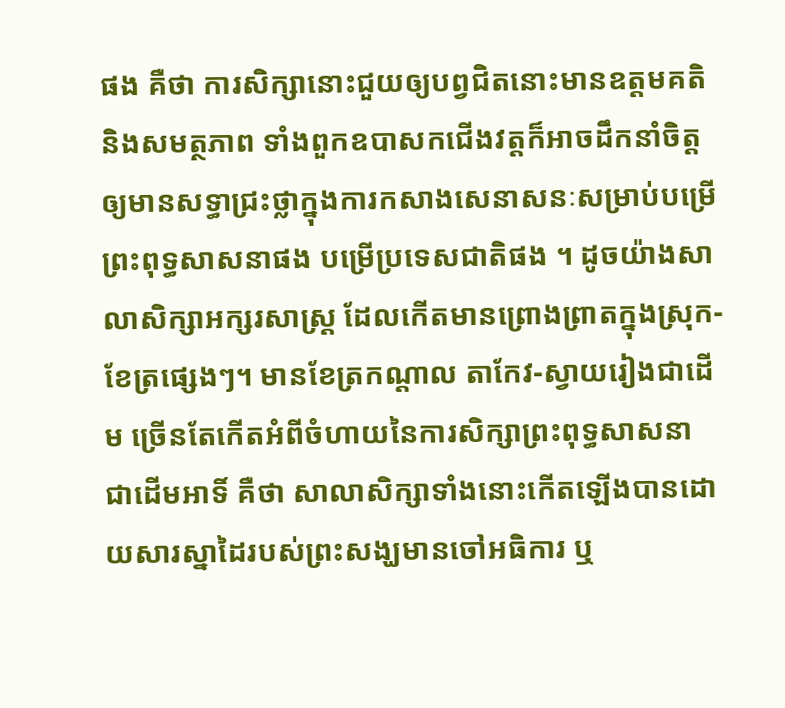ផង គឺថា ការសិក្សានោះជួយឲ្យបព្វជិតនោះមានឧត្តមគតិនិងសមត្ថភាព ទាំងពួកឧបាសកជើងវត្តក៏អាចដឹកនាំចិត្ត ឲ្យមានសទ្ធាជ្រះថ្លាក្នុងការកសាងសេនាសនៈសម្រាប់បម្រើព្រះពុទ្ធសាសនាផង បម្រើប្រទេសជាតិផង ។ ដូចយ៉ាងសាលាសិក្សាអក្សរសាស្ត្រ ដែលកើតមានព្រោងព្រាតក្នុងស្រុក-ខែត្រផ្សេងៗ។ មានខែត្រកណ្តាល តាកែវ-ស្វាយរៀងជាដើម ច្រើនតែកើតអំពីចំហាយនៃការសិក្សាព្រះពុទ្ធសាសនា ជាដើមអាទិ៍ គឺថា សាលាសិក្សាទាំងនោះកើតឡើងបានដោយសារស្នាដៃរបស់ព្រះសង្ឃមានចៅអធិការ ឬ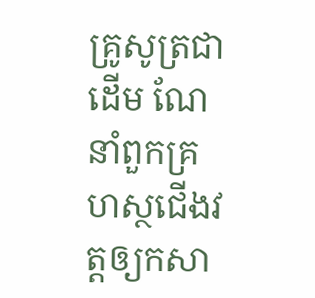គ្រូសូត្រជាដើម ណែនាំពួកគ្រហស្ថជើងវត្តឲ្យកសា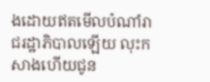ងដោយឥតមើលបំណាំរាជរដ្ឋាភិបាលឡើយ លុះកសាងហើយជូន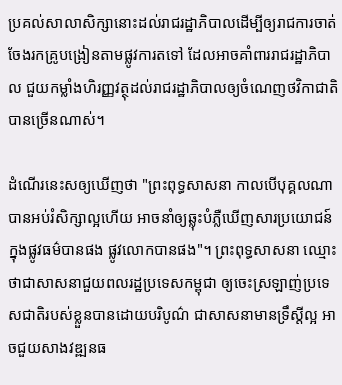ប្រគល់សាលាសិក្សានោះដល់រាជរដ្ឋាភិបាលដើម្បីឲ្យរាជការចាត់ចែងរកគ្រូបង្រៀនតាមផ្លូវការតទៅ ដែលអាចគាំពាររាជរដ្ឋាភិបាល ជួយកម្លាំងហិរញ្ញវត្ថុដល់រាជរដ្ឋាភិបាលឲ្យចំណេញថវិកាជាតិបានច្រើនណាស់។

ដំណើរនេះសឲ្យឃើញថា "ព្រះពុទ្ធសាសនា កាលបើបុគ្គលណាបានអប់រំសិក្សាល្អហើយ អាចនាំឲ្យឆ្លុះបំភ្លឺឃើញសារប្រយោជន៍ក្នុងផ្លូវធម៌បានផង ផ្លូវលោកបានផង"។ ព្រះពុទ្ធសាសនា ឈ្មោះថាជាសាសនាជួយពលរដ្ឋប្រទេសកម្ពុជា ឲ្យចេះស្រឡាញ់ប្រទេសជាតិរបស់ខ្លួនបានដោយបរិបូណ៌ ជាសាសនាមានទ្រឹស្តីល្អ អាចជួយសាងវឌ្ឍនធ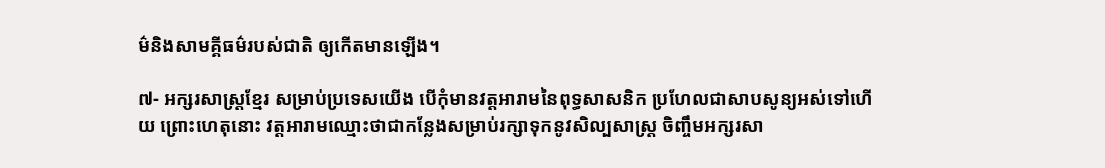ម៌និងសាមគ្គីធម៌របស់ជាតិ ឲ្យកើតមានឡើង។

៧- អក្សរសាស្ត្រខ្មែរ សម្រាប់ប្រទេសយើង បើកុំមានវត្តអារាមនៃពុទ្ធសាសនិក ប្រហែលជាសាបសូន្យអស់ទៅហើយ ព្រោះហេតុនោះ វត្តអារាមឈ្មោះថាជាកន្លែងសម្រាប់រក្សាទុកនូវសិល្បសាស្ត្រ ចិញ្ចឹមអក្សរសា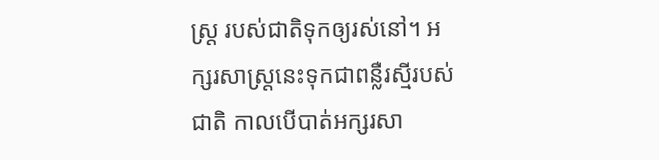ស្ត្រ របស់ជាតិទុកឲ្យរស់នៅ។ អក្សរសាស្ត្រនេះទុកជាពន្លឺរស្មីរបស់ជាតិ កាលបើបាត់អក្សរសា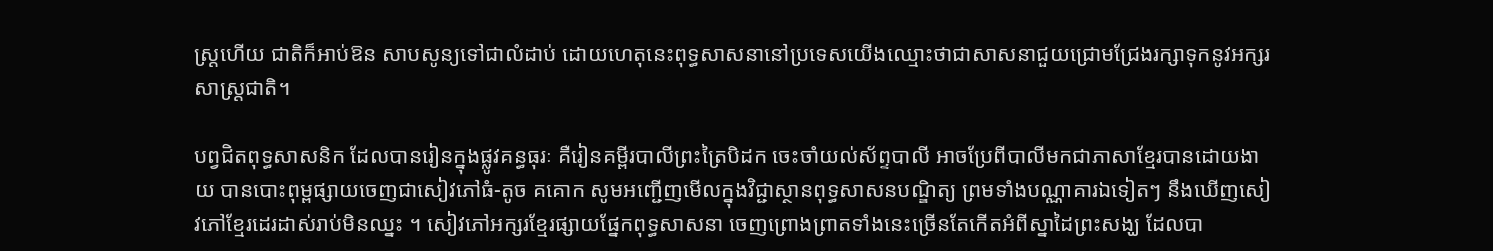ស្ត្រហើយ ជាតិក៏អាប់ឱន សាបសូន្យទៅជាលំដាប់ ដោយហេតុនេះពុទ្ធសាសនានៅប្រទេសយើងឈ្មោះថាជាសាសនាជួយជ្រោមជ្រែងរក្សាទុកនូវអក្សរសាស្ត្រជាតិ។

បព្វជិតពុទ្ធសាសនិក ដែលបានរៀនក្នុងផ្លូវគន្ធធុរៈ គឺរៀនគម្ពីរបាលីព្រះត្រៃបិដក ចេះចាំយល់ស័ព្ទបាលី អាចប្រែពីបាលីមកជាភាសាខ្មែរបានដោយងាយ បានបោះពុម្ពផ្សាយចេញជាសៀវភៅធំ-តូច គគោក សូមអញ្ជើញមើលក្នុងវិជ្ជាស្ថានពុទ្ធសាសនបណ្ឌិត្យ ព្រមទាំងបណ្ណាគារឯទៀតៗ នឹងឃើញសៀវភៅខ្មែរដេរដាស់រាប់មិនឈ្នះ ។ សៀវភៅអក្សរខ្មែរផ្សាយផ្នែកពុទ្ធសាសនា ចេញព្រោងព្រាតទាំងនេះច្រើនតែកើតអំពីស្នាដៃព្រះសង្ឃ ដែលបា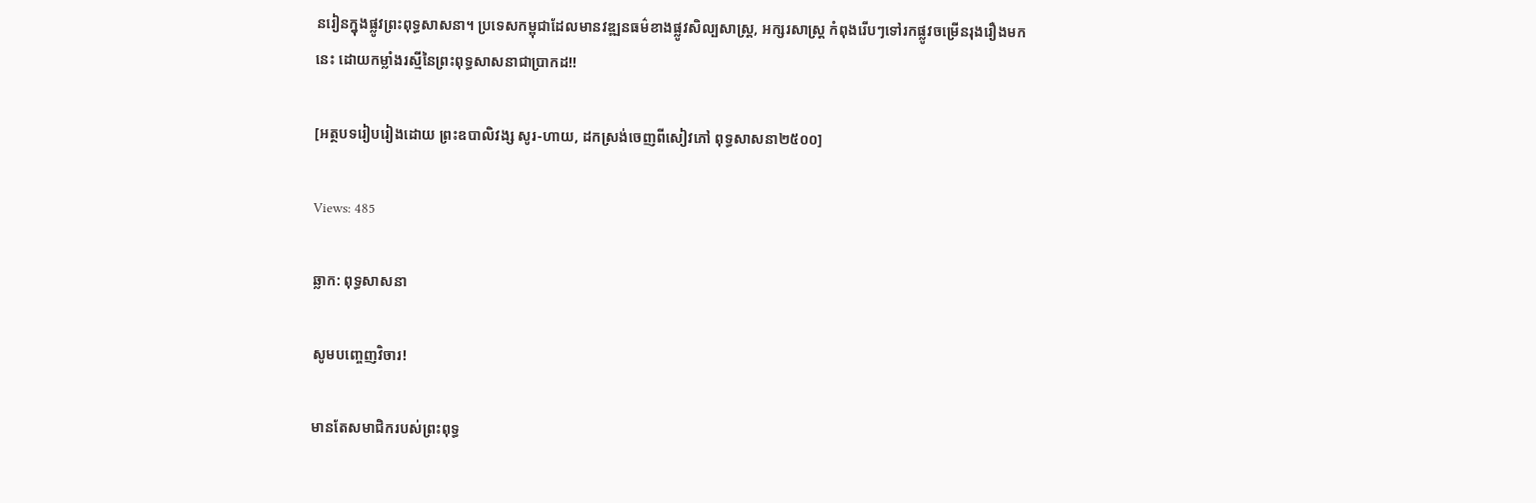នរៀនក្នុងផ្លូវព្រះពុទ្ធសាសនា។ ប្រទេសកម្ពុជាដែលមានវឌ្ឍនធម៌ខាងផ្លូវសិល្បសាស្ត្រ, អក្សរសាស្ត្រ កំពុងរើបៗទៅរកផ្លូវចម្រើនរុងរឿងមកនេះ ដោយកម្លាំងរស្មីនៃព្រះពុទ្ធសាសនាជាប្រាកដ!!

[អត្ថបទរៀបរៀងដោយ ព្រះឧបាលិវង្ស សូរ-ហាយ, ដកស្រង់ចេញពីសៀវភៅ ពុទ្ធសាសនា២៥០០]

Views: 485

ឆ្លាក: ពុទ្ធសាសនា

សូមបញ្ចេញវិចារ!

មានតែសមាជិករបស់ព្រះពុទ្ធ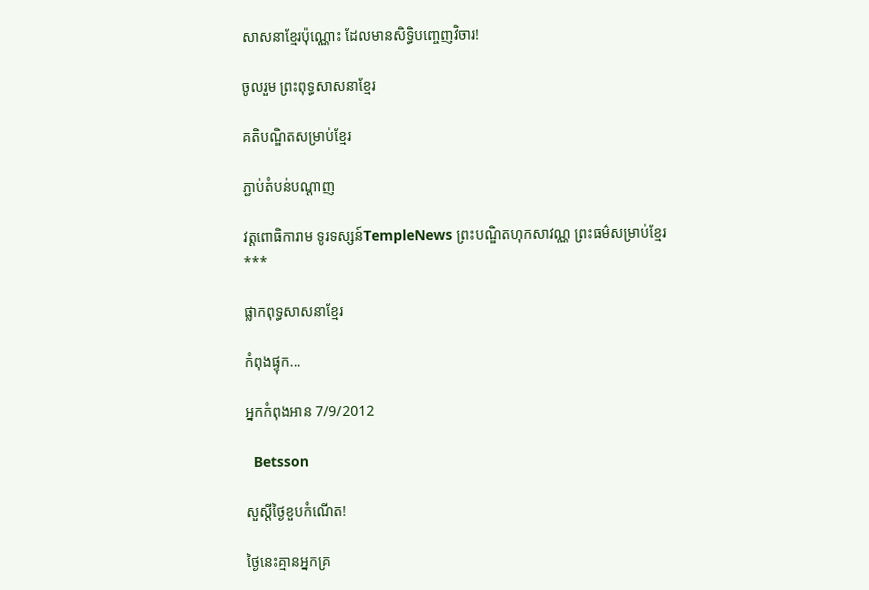សាសនាខ្មែរប៉ុណ្ណោះ ដែលមានសិទ្ធិបញ្ចេញវិចារ!

ចូលរួម ព្រះពុទ្ធសាសនាខ្មែរ

គតិបណ្ឌិតសម្រាប់ខ្មែរ

ភ្ជាប់តំបន់បណ្តាញ

វត្តពោធិការាម ទូរទស្សន៍TempleNews ព្រះបណ្ឌិតហុកសាវណ្ណ ព្រះធម៌សម្រាប់ខ្មែរ
***

ផ្លាកពុទ្ធសាសនាខ្មែរ

កំពុងផ្ទុក...

អ្នកកំពុងអាន 7/9/2012

  Betsson

សួស្តីថ្ងៃខួបកំណើត!

ថ្ងៃនេះគ្មានអ្នកគ្រ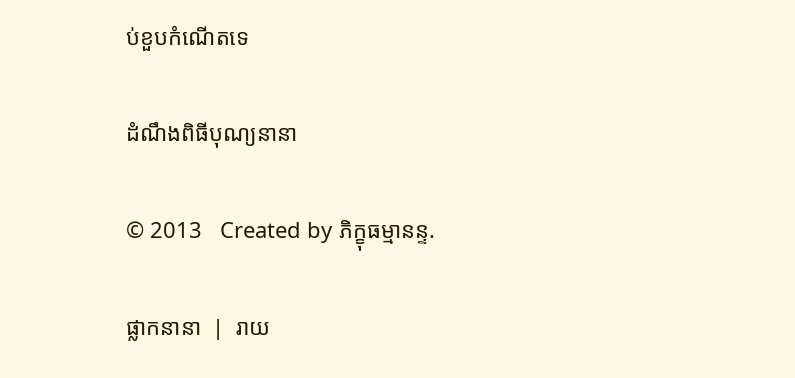ប់ខួបកំណើតទេ

ដំណឹងពិធីបុណ្យនានា

© 2013   Created by ភិក្ខុធម្មានន្ទ.

ផ្លាកនានា  |  រាយ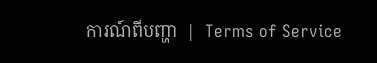ការណ៍ពីបញ្ហា  |  Terms of Service